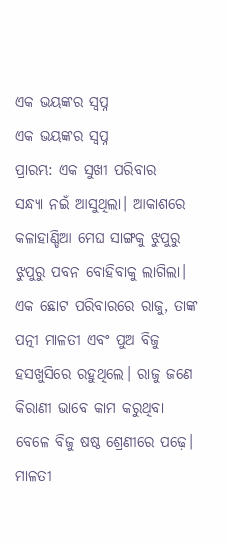ଏକ ଭୟଙ୍କର ସ୍ଵପ୍ନ
ଏକ ଭୟଙ୍କର ସ୍ଵପ୍ନ
ପ୍ରାରମ୍ଭ: ଏକ ସୁଖୀ ପରିବାର
ସନ୍ଧ୍ୟା ନଇଁ ଆସୁଥିଲା। ଆକାଶରେ କଳାହାଣ୍ଡିଆ ମେଘ ସାଙ୍ଗକୁ ଝୁପୁରୁ ଝୁପୁରୁ ପବନ ବୋହିବାକୁ ଲାଗିଲା। ଏକ ଛୋଟ ପରିବାରରେ ରାଜୁ, ତାଙ୍କ ପତ୍ନୀ ମାଳତୀ ଏବଂ ପୁଅ ବିଜୁ ହସଖୁସିରେ ରହୁଥିଲେ। ରାଜୁ ଜଣେ କିରାଣୀ ଭାବେ କାମ କରୁଥିବା ବେଳେ ବିଜୁ ଷଷ୍ଠ ଶ୍ରେଣୀରେ ପଢ଼େ। ମାଳତୀ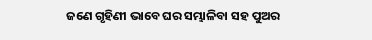ଜଣେ ଗୃହିଣୀ ଭାବେ ଘର ସମ୍ଭାଳିବା ସହ ପୁଅର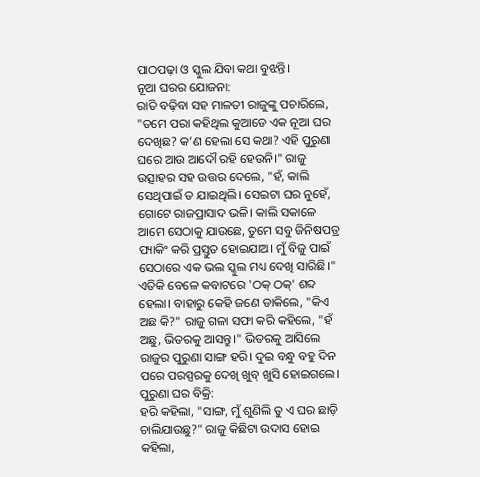ପାଠପଢ଼ା ଓ ସ୍କୁଲ ଯିବା କଥା ବୁଝନ୍ତି।
ନୂଆ ଘରର ଯୋଜନା:
ରାତି ବଢ଼ିବା ସହ ମାଳତୀ ରାଜୁଙ୍କୁ ପଚାରିଲେ, "ତମେ ପରା କହିଥିଲ କୁଆଡେ ଏକ ନୂଆ ଘର ଦେଖିଛ? କ’ଣ ହେଲା ସେ କଥା? ଏହି ପୁରୁଣା ଘରେ ଆଉ ଆଦୌ ରହି ହେଉନି।" ରାଜୁ ଉତ୍ସାହର ସହ ଉତ୍ତର ଦେଲେ, "ହଁ, କାଲି ସେଥିପାଇଁ ତ ଯାଇଥିଲି। ସେଇଟା ଘର ନୁହେଁ, ଗୋଟେ ରାଜପ୍ରାସାଦ ଭଳି। କାଲି ସକାଳେ ଆମେ ସେଠାକୁ ଯାଉଛେ, ତୁମେ ସବୁ ଜିନିଷପତ୍ର ପ୍ୟାକିଂ କରି ପ୍ରସ୍ତୁତ ହୋଇଯାଅ। ମୁଁ ବିଜୁ ପାଇଁ ସେଠାରେ ଏକ ଭଲ ସ୍କୁଲ ମଧ୍ୟ ଦେଖି ସାରିଛି।"
ଏତିକି ବେଳେ କବାଟରେ 'ଠକ୍ ଠକ୍' ଶବ୍ଦ ହେଲା। ବାହାରୁ କେହି ଜଣେ ଡାକିଲେ, "କିଏ ଅଛ କି?" ରାଜୁ ଗଳା ସଫା କରି କହିଲେ, "ହଁ ଅଛୁ, ଭିତରକୁ ଆସନ୍ତୁ।" ଭିତରକୁ ଆସିଲେ ରାଜୁର ପୁରୁଣା ସାଙ୍ଗ ହରି। ଦୁଇ ବନ୍ଧୁ ବହୁ ଦିନ ପରେ ପରସ୍ପରକୁ ଦେଖି ଖୁବ୍ ଖୁସି ହୋଇଗଲେ।
ପୁରୁଣା ଘର ବିକ୍ରି:
ହରି କହିଲା, "ସାଙ୍ଗ, ମୁଁ ଶୁଣିଲି ତୁ ଏ ଘର ଛାଡ଼ି ଚାଲିଯାଉଛୁ?" ରାଜୁ କିଛିଟା ଉଦାସ ହୋଇ କହିଲା,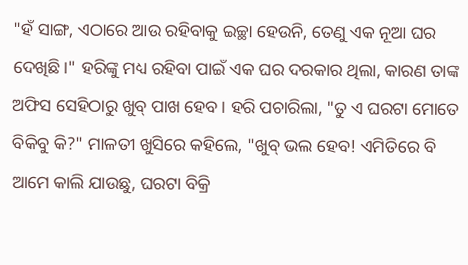"ହଁ ସାଙ୍ଗ, ଏଠାରେ ଆଉ ରହିବାକୁ ଇଚ୍ଛା ହେଉନି, ତେଣୁ ଏକ ନୂଆ ଘର ଦେଖିଛି।" ହରିଙ୍କୁ ମଧ୍ୟ ରହିବା ପାଇଁ ଏକ ଘର ଦରକାର ଥିଲା, କାରଣ ତାଙ୍କ ଅଫିସ ସେହିଠାରୁ ଖୁବ୍ ପାଖ ହେବ। ହରି ପଚାରିଲା, "ତୁ ଏ ଘରଟା ମୋତେ ବିକିବୁ କି?" ମାଳତୀ ଖୁସିରେ କହିଲେ, "ଖୁବ୍ ଭଲ ହେବ! ଏମିତିରେ ବି ଆମେ କାଲି ଯାଉଛୁ, ଘରଟା ବିକ୍ରି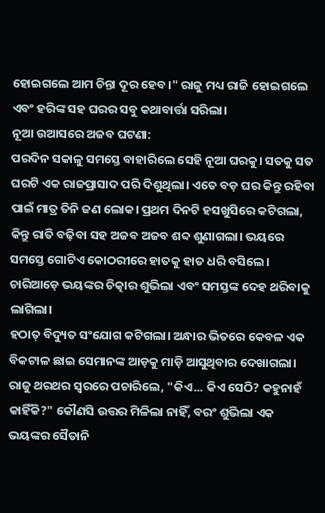ହୋଇଗଲେ ଆମ ଚିନ୍ତା ଦୂର ହେବ।" ରାଜୁ ମଧ୍ୟ ରାଜି ହୋଇଗଲେ ଏବଂ ହରିଙ୍କ ସହ ଘରର ସବୁ କଥାବାର୍ତ୍ତା ସରିଲା।
ନୂଆ ଉଆସରେ ଅଜବ ଘଟଣା:
ପରଦିନ ସକାଳୁ ସମସ୍ତେ ବାହାରିଲେ ସେହି ନୂଆ ଘରକୁ। ସତକୁ ସତ ଘରଟି ଏକ ରାଜପ୍ରାସାଦ ପରି ଦିଶୁଥିଲା। ଏତେ ବଡ଼ ଘର କିନ୍ତୁ ରହିବା ପାଇଁ ମାତ୍ର ତିନି ଜଣ ଲୋକ। ପ୍ରଥମ ଦିନଟି ହସଖୁସିରେ କଟିଗଲା, କିନ୍ତୁ ରାତି ବଢ଼ିବା ସହ ଅଜବ ଅଜବ ଶବ୍ଦ ଶୁଣାଗଲା। ଭୟରେ ସମସ୍ତେ ଗୋଟିଏ କୋଠରୀରେ ହାତକୁ ହାତ ଧରି ବସିଲେ। ଚାରିଆଡ଼େ ଭୟଙ୍କର ଚିତ୍କାର ଶୁଭିଲା ଏବଂ ସମସ୍ତଙ୍କ ଦେହ ଥରିବାକୁ ଲାଗିଲା।
ହଠାତ୍ ବିଦ୍ୟୁତ ସଂଯୋଗ କଟିଗଲା। ଅନ୍ଧାର ଭିତରେ କେବଳ ଏକ ବିକଟାଳ ଛାଇ ସେମାନଙ୍କ ଆଡ଼କୁ ମାଡ଼ି ଆସୁଥିବାର ଦେଖାଗଲା। ରାଜୁ ଥରଥର ସ୍ୱରରେ ପଚାରିଲେ, "କିଏ... କିଏ ସେଠି? କହୁନାହଁ କାହିଁକି?" କୌଣସି ଉତ୍ତର ମିଳିଲା ନାହିଁ, ବରଂ ଶୁଭିଲା ଏକ ଭୟଙ୍କର ସୈତାନି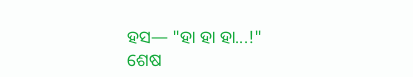ହସ— "ହା ହା ହା...!"
ଶେଷ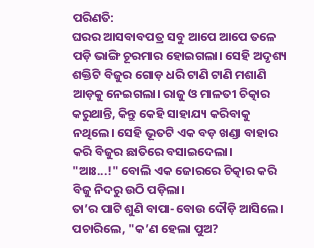ପରିଣତି:
ଘରର ଆସବାବପତ୍ର ସବୁ ଆପେ ଆପେ ତଳେ ପଡ଼ି ଭାଙ୍ଗି ଚୂରମାର ହୋଇଗଲା। ସେହି ଅଦୃଶ୍ୟ ଶକ୍ତିଟି ବିଜୁର ଗୋଡ଼ ଧରି ଟାଣି ଟାଣି ମଶାଣି ଆଡ଼କୁ ନେଇଗଲା। ରାଜୁ ଓ ମାଳତୀ ଚିତ୍କାର କରୁଥାନ୍ତି, କିନ୍ତୁ କେହି ସାହାଯ୍ୟ କରିବାକୁ ନଥିଲେ। ସେହି ଭୂତଟି ଏକ ବଡ଼ ଖଣ୍ଡା ବାହାର କରି ବିଜୁର ଛାତିରେ ବସାଇଦେଲା।
"ଆଃ...!" ବୋଲି ଏକ ଜୋରରେ ଚିତ୍କାର କରି ବିଜୁ ନିଦରୁ ଉଠି ପଡ଼ିଲା।
ତା’ର ପାଟି ଶୁଣି ବାପା-ବୋଉ ଦୌଡ଼ି ଆସିଲେ। ପଚାରିଲେ, "କ’ଣ ହେଲା ପୁଅ?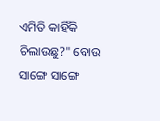ଏମିତି କାହିଁକି ଚିଲାଉଛୁ?" ବୋଉ ସାଙ୍ଗେ ସାଙ୍ଗେ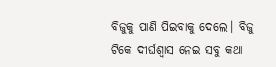ବିଜୁକୁ ପାଣି ପିଇବାକୁ ଦେଲେ। ବିଜୁ ଟିକେ ଦୀର୍ଘଶ୍ୱାସ ନେଇ ସବୁ କଥା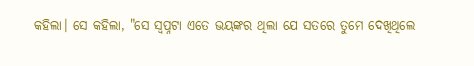କହିଲା। ସେ କହିଲା, "ସେ ସ୍ୱପ୍ନଟା ଏତେ ଭୟଙ୍କର ଥିଲା ଯେ ସତରେ ତୁମେ ଦେଖିଥିଲେ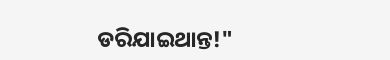ଡରିଯାଇଥାନ୍ତ!"